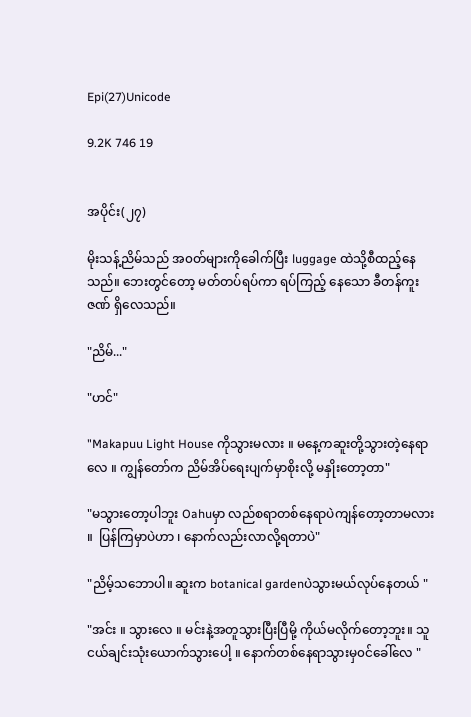Epi(27)Unicode

9.2K 746 19


အပိုင်း(၂၇)

မိုးသန့်ညိမ်သည် အ၀တ်များကိုခေါက်ပြီး luggage ထဲသို့စီထည့်နေသည်။ ဘေးတွင်တော့ မတ်တပ်ရပ်ကာ ရပ်ကြည့် နေသော ခီတန်ကူးဇဏ် ရှိလေသည်။

"ညိမ်..."

"ဟင်"

"Makapuu Light House ကိုသွားမလား ။ မနေ့ကဆူးတို့သွားတဲ့နေရာလေ ။ ကျွန်တော်က ညိမ်အိပ်ရေးပျက်မှာစိုးလို့ မနှိုးတော့တာ"

"မသွားတော့ပါဘူး Oahuမှာ လည်စရာတစ်နေရာပဲကျန်တော့တာမလား ။  ပြန်ကြမှာပဲဟာ ၊ နောက်လည်းလာလို့ရတာပဲ"

"ညိမ့်သဘောပါ။ ဆူးက botanical gardenပဲသွားမယ်လုပ်နေတယ် "

"အင်း ။ သွားလေ ။ မင်းနဲ့အတူသွားပြီးပြီမို့ ကိုယ်မလိုက်တော့ဘူး။ သူငယ်ချင်းသုံးယောက်သွားပေါ့ ။ နောက်တစ်နေရာသွားမှ၀င်ခေါ်လေ "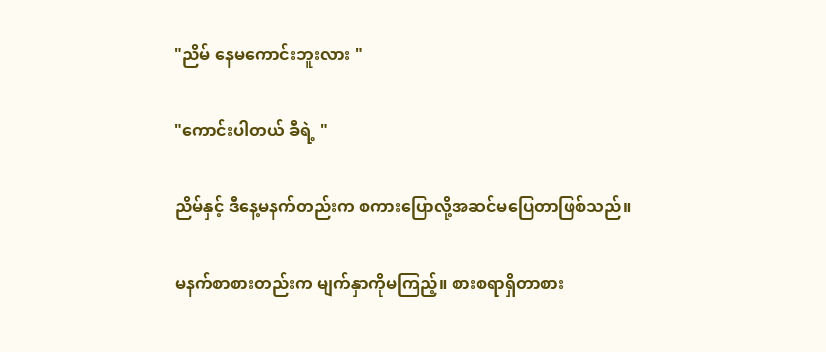"ညိမ် နေမကောင်းဘူးလား "

"ကောင်းပါတယ် ခီရဲ့ "

ညိမ်နှင့် ဒီနေ့မနက်တည်းက စကားပြောလို့အဆင်မပြေတာဖြစ်သည်။

မနက်စာစားတည်းက မျက်နှာကိုမကြည့်။ စားစရာရှိတာစား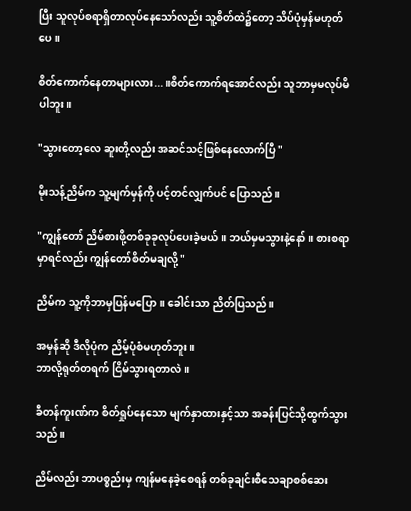ပြီး သူလုပ်စရာရှိတာလုပ်နေသော်လည်း သူ့စိတ်ထဲ၌တော့ သိပ်ပုံမှန်မဟုတ်ပေ။

စိတ်ကောက်နေတာများလား...။စိတ်ကောက်‌ရအောင်လည်း သူဘာမှမလုပ်မိပါဘူး။

"သွားတော့လေ ဆူးတို့လည်း အဆင်သင့်ဖြစ်နေလောက်ပြီ "

မိုးသန့်ညိမ်က သူ့မျက်မှန်ကို ပင့်တင်လျှက်ပင် ပြောသည်။

"ကျွန်တော် ညိမ်စားဖို့တစ်ခုခုလုပ်ပေးခဲ့မယ် ။ ဘယ်မှမသွားနဲ့နော် ။ စားစရာမှာရင်လည်း ကျွန်တော်စိတ်မချလို့ "

ညိမ်က သူ့ကိုဘာမှပြန်မပြော။ ခေါင်းသာ ညိတ်ပြသည်။

အမှန်ဆို ဒီလိုပုံက ညိမ့်ပုံစံမဟုတ်ဘူး။
ဘာလို့ရုတ်တရက် ငြိမ်သွားရတာလဲ ။

ခီတန်ကူးဏ်က စိတ်ရှုပ်နေသော မျက်နှာထားနှင့်သာ အခန်းပြင်သို့ထွက်သွားသည်။

ညိမ်လည်း ဘာပစ္စည်းမှ ကျန်မနေခဲ့စေရန် တစ်ခုချင်းစီသေချာစစ်ဆေး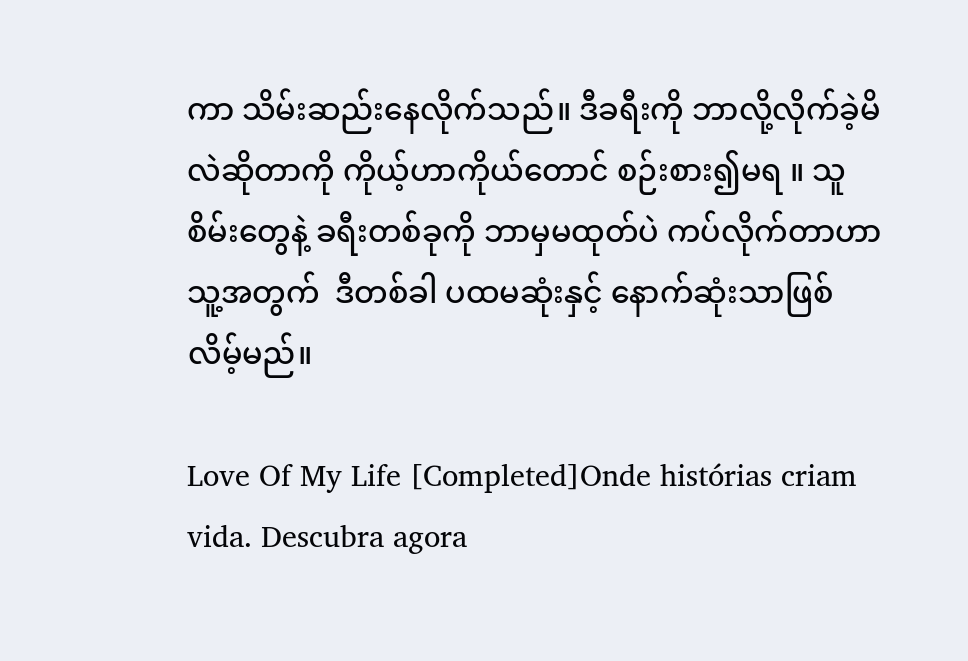ကာ သိမ်းဆည်းနေလိုက်သည်။ ဒီခရီးကို ဘာလို့လိုက်ခဲ့မိလဲဆိုတာကို ကိုယ့်ဟာကိုယ်တောင် စဉ်းစား၍မရ ။ သူစိမ်းတွေနဲ့ ခရီးတစ်ခုကို ဘာမှမထုတ်ပဲ ကပ်လိုက်တာဟာသူ့အတွက်  ဒီတစ်ခါ ပထမဆုံးနှင့် နောက်ဆုံးသာဖြစ်လိမ့်မည်။

Love Of My Life [Completed]Onde histórias criam vida. Descubra agora